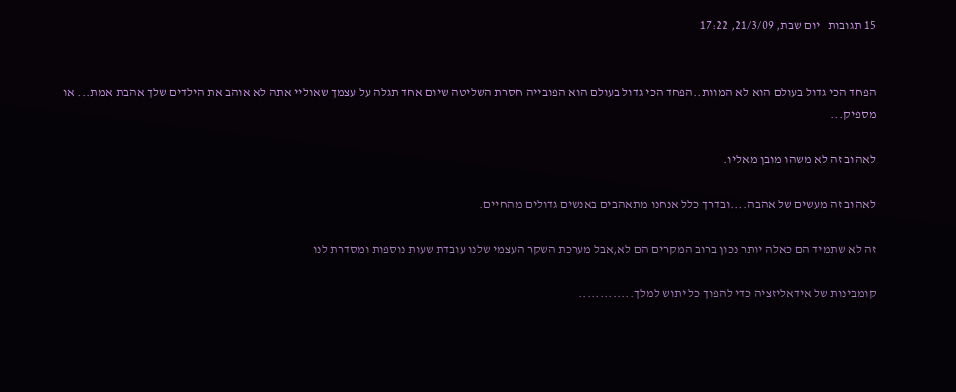15 תגובות   יום שבת, 21/3/09, 17:22


הפחד הכי גדול בעולם הוא לא המוות..הפחד הכי גדול בעולם הוא הפובייה חסרת השליטה שיום אחד תגלה על עצמך שאוליי אתה לא אוהב את הילדים שלך אהבת אמת... או מספיק...

לאהוב זה לא משהו מובן מאליו.

לאהוב זה מעשים של אהבה....ובדרך כלל אנחנו מתאהבים באנשים גדולים מהחיים.

זה לא שתמיד הם כאלה יותר נכון ברוב המקרים הם לא,אבל מערכת השקר העצמי שלנו עובדת שעות נוספות ומסדרת לנו

קומבינות של אידאליזציה כדי להפוך כל יתוש למלך.............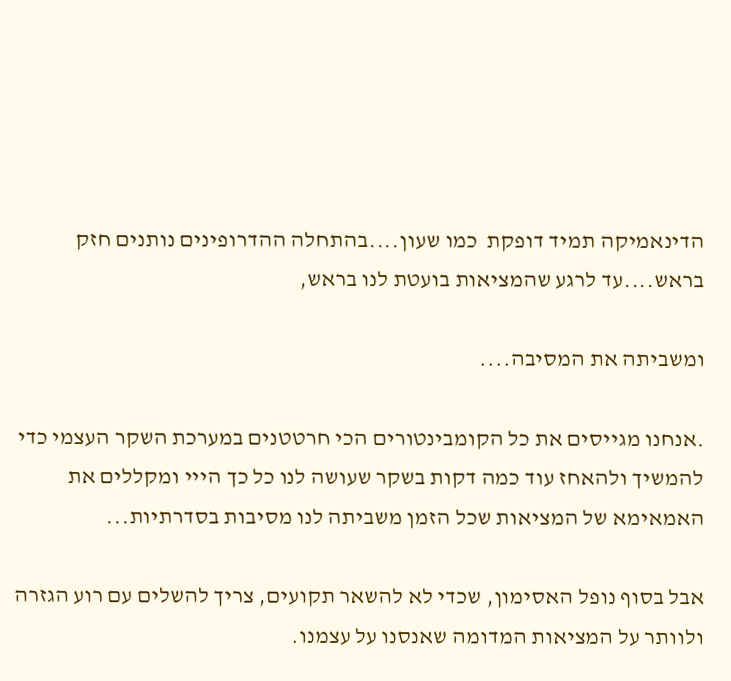הדינאמיקה תמיד דופקת  כמו שעון....בהתחלה ההדרופינים נותנים חזק בראש....עד לרגע שהמציאות בועטת לנו בראש,

ומשביתה את המסיבה....

.אנחנו מגייסים את כל הקומבינטורים הכי חרטטנים במערכת השקר העצמי כדי להמשיך ולהאחז עוד כמה דקות בשקר שעושה לנו כל כך הייי ומקללים את האמאימא של המציאות שכל הזמן משביתה לנו מסיבות בסדרתיות...

אבל בסוף נופל האסימון, שכדי לא להשאר תקועים, צריך להשלים עם רוע הגזרה ולוותר על המציאות המדומה שאנסנו על עצמנו.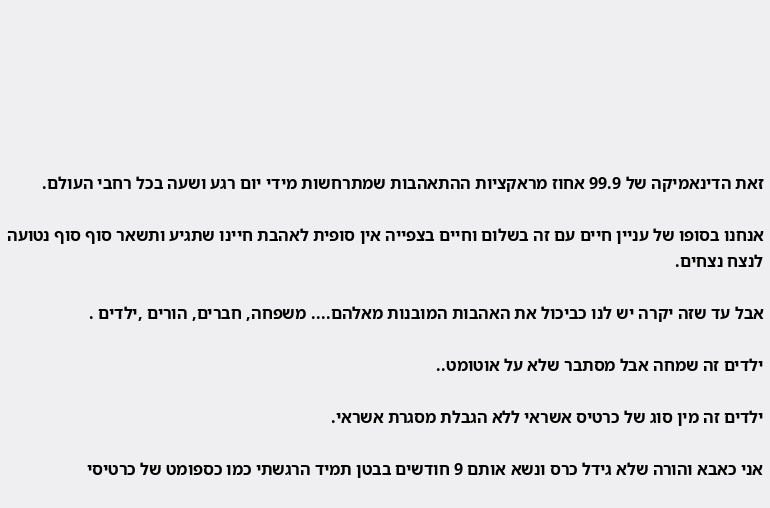זאת הדינאמיקה של 99.9 אחוז מראקציות ההתאהבות שמתרחשות מידי יום רגע ושעה בכל רחבי העולם.

אנחנו בסופו של עניין חיים עם זה בשלום וחיים בצפייה אין סופית לאהבת חיינו שתגיע ותשאר סוף סוף נטועה לנצח נצחים.

אבל עד שזה יקרה יש לנו כביכול את האהבות המובנות מאלהם.... משפחה, חברים, הורים ,ילדים .

ילדים זה שמחה אבל מסתבר שלא על אוטומט..

ילדים זה מין סוג של כרטיס אשראי ללא הגבלת מסגרת אשראי.

אני כאבא והורה שלא גידל כרס ונשא אותם 9 חודשים בבטן תמיד הרגשתי כמו כספומט של כרטיסי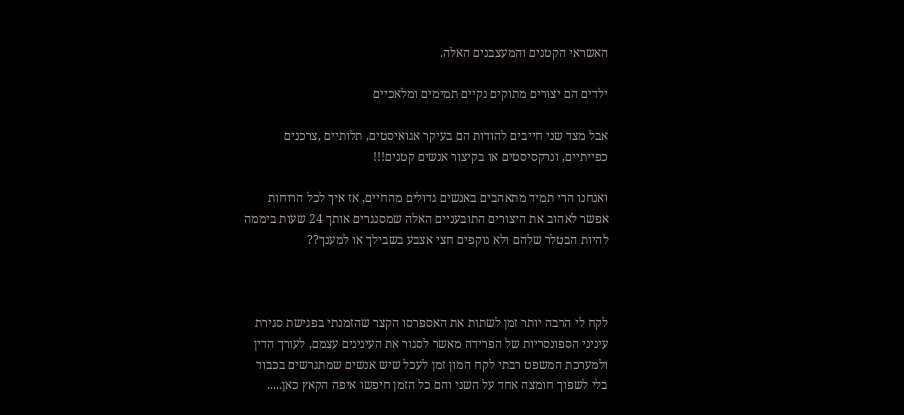האשראי הקטנים והמעצבנים האלה.

ילדים הם יצורים מתוקים נקיים תמימים ומלאכיים

אבל מצד שני חייבים להודות הם בעיקר אגואיסטים, תלותיים ,צרכנים כפייתיים, ונרקסיסטים או בקיצור אנשים קטנים!!!

ואנחנו הרי תמיד מתאהבים באנשים גדולים מהחיים, אז איך לכל הרוחות אפשר לאהוב את היצורים התובעניים האלה שמסנגרים אותך 24 שעות ביממה להיות הבטלר שלהם ולא נוקפים חצי אצבע בשבילך או למענך??



לקח לי הרבה יותר זמן לשתות את האספרסו הקצר שהזמנתי בפגישת סגירת עיניני הספונסריות של הפרידה מאשר לסגור את העינינים עצמם, לעורך הדין ולמערכת המשפט רבתי לקח המון זמן לעכל שיש אנשים שמתגרשים בכבוד בלי לשפוך חומצה אחד על השני והם כל הזמן חיפשו איפה הקאץ כאן.....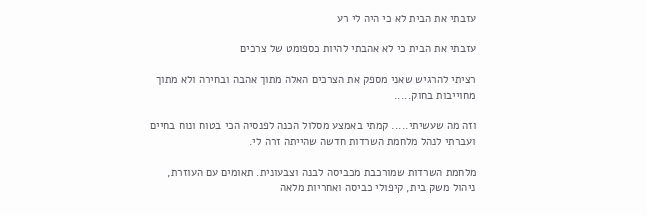עזבתי את הבית לא כי היה לי רע

עזבתי את הבית כי לא אהבתי להיות כספומט של צרכים

רציתי להרגיש שאני מספק את הצרכים האלה מתוך אהבה ובחירה ולא מתוך מחוייבות בחוק.....

וזה מה שעשיתי..... קמתי באמצע מסלול הכנה לפנסיה הכי בטוח ונוח בחיים ועברתי לנהל מלחמת השרדות חדשה שהייתה זרה לי.

מלחמת השרדות שמורכבת מכביסה לבנה וצבעונית. תאומים עם העוזרת, ניהול משק בית, קיפולי כביסה ואחריות מלאה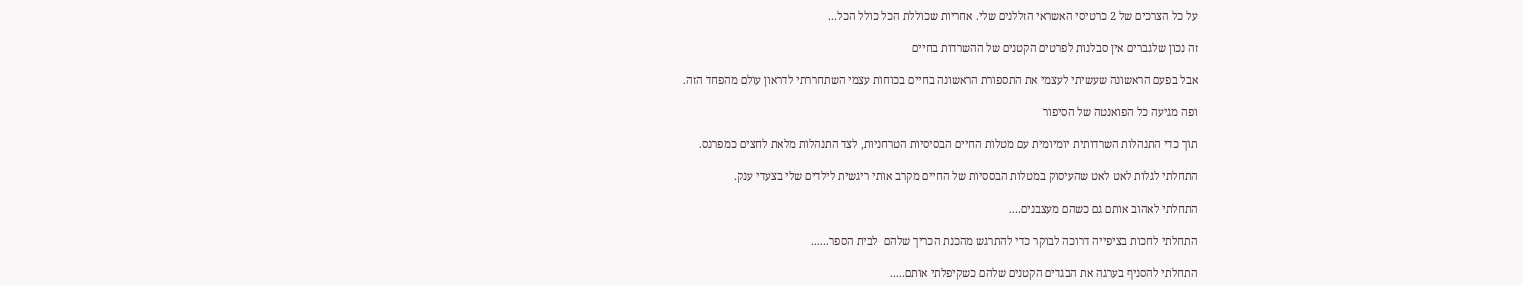על כל הצרכים של 2 כרטיסי האשראי הזללנים שלי. אחריות שכוללת הכל כולל הכל...

זה נכון שלגברים אין סבלנות לפרטים הקטנים של ההשרדות בחיים

אבל בפעם הראשונה שעשיתי לעצמי את התספורת הראשונה בחיים בכוחות עצמי השתחררתי לדראון עולם מהפחד הזה.

ופה מגיעה כל הפואנטה של הסיפור

תוך כדי התנהלות השרדותית יומיומית עם מטלות החיים הבסיסיות הטרחניות, לצד התנהלות מלאת לחצים כמפרנס.

התחלתי לגלות לאט לאט שהעיסוק במטלות הבססיות של החיים מקרב אותי ריגשית לילדים שלי בצעדי ענק.

התחלתי לאהוב אותם גם כשהם מעצבנים....

התחלתי לחכות בציפייה דרוכה לבוקר כדי להתרגש מהכנת הכריך שלהם  לבית הספר......

התחלתי להסניף בערגה את הבגדים הקטנים שלהם כשקיפלתי אותם.....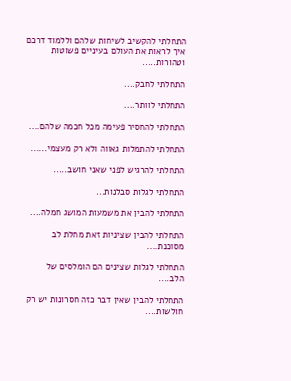התחלתי להקשיב לשיחות שלהם וללמוד דרכם איך לראות את העולם בעיניים פשוטות וטהורות.....

התחלתי לחבק....

התחלתי לוותר....

התחלתי להחסיר פעימה מכל חכמה שלהם....

התחלתי להתמלות גאווה ולא רק מעצמי......

התחלתי להרגיש לפני שאני חושב.....

התחלתי לגלות סבלנות...

התחלתי להבין את משמעות המושג חמלה....

התחלתי להבין שציניות זאת מחלת לב מסוכנת....

התחלתי לגלות שצינים הם הומלסים של הלב....

התחלתי להבין שאין דבר כזה חסרונות יש רק חולשות....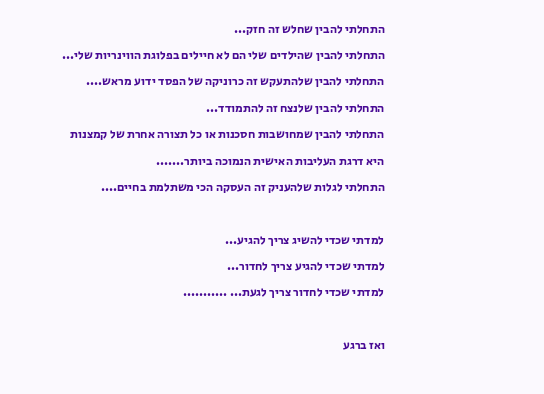התחלתי להבין שחלש זה חזק...

התחלתי להבין שהילדים שלי הם לא חיילים בפלוגת הווינריות שלי...

התחלתי להבין שלהתעקש זה כרוניקה של הפסד ידוע מראש....

התחלתי להבין שלנצח זה להתמודד...

התחלתי להבין שמחושבות חסכנות או כל תצורה אחרת של קמצנות

היא דרגת העליבות האישית הנמוכה ביותר.......

התחלתי לגלות שלהעניק זה העסקה הכי משתלמת בחיים....



למדתי שכדי להשיג צריך להגיע...

למדתי שכדי להגיע צריך לחדור...

למדתי שכדי לחדור צריך לגעת... ...........



ואז ברגע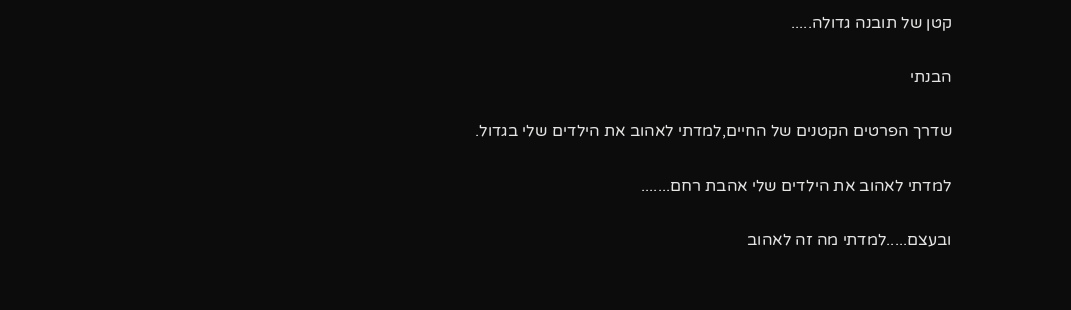קטן של תובנה גדולה.....

הבנתי

שדרך הפרטים הקטנים של החיים,למדתי לאהוב את הילדים שלי בגדול.

למדתי לאהוב את הילדים שלי אהבת רחם.......

ובעצם.....למדתי מה זה לאהוב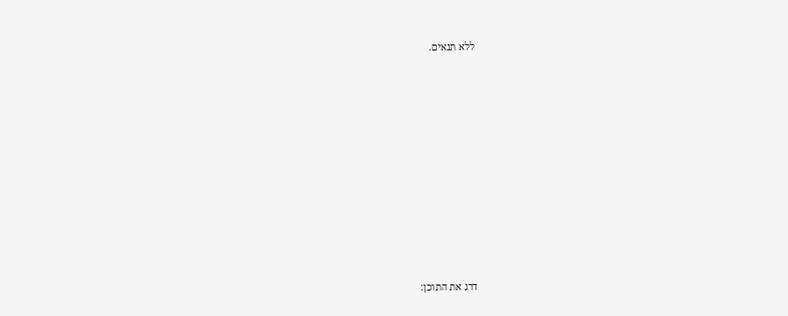ללא תנאים.











דרג את התוכן: